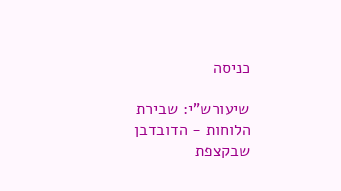כניסה

שיעורש"י: שבירת הלוחות - הדובדבן שבקצפת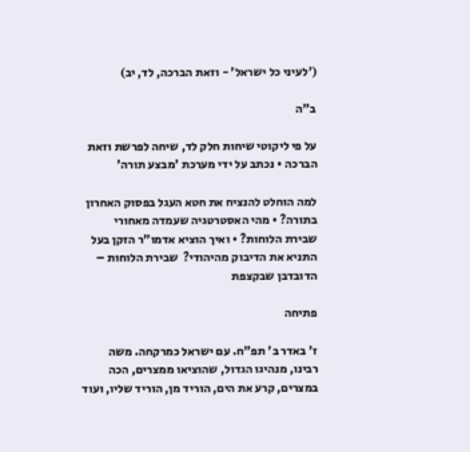('לעיני כל ישראל' - וזאת הברכה, לד, יב)

ב"ה

על פי ליקוטי שיחות חלק לד, שיחה לפרשת וזאת הברכה • נכתב על ידי מערכת 'מבצע תורה'

למה הוחלט להנציח את חטא העגל בפסוק האחרון בתורה? • מהי האסטרטגיה שעמדה מאחורי שבירת הלוחות? • ואיך הוציא אדמו"ר הזקן בעל התניא את הדיבוק מהיהודי?  שבירת הלוחות – הדובדבן שבקצפת

פתיחה

ז' באדר ב' תפ"ח. עם ישראל כמרקחה. משה רבינו, מנהיגו הגדול, שהוציאו ממצרים, הכה במצרים, קרע את הים, הוריד מן, הוריד שליו, ועוד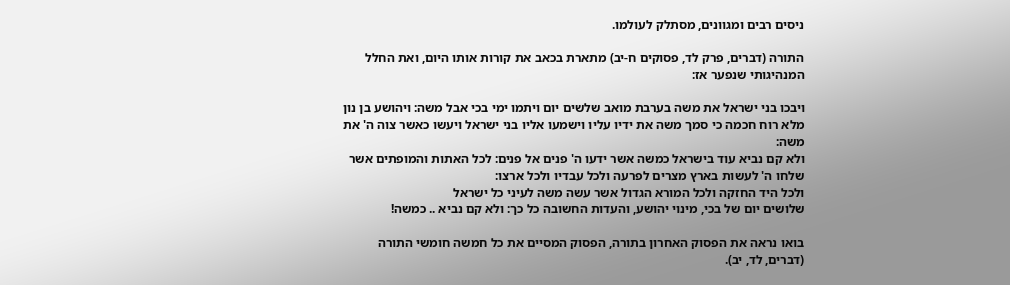ניסים רבים ומגוונים, מסתלק לעולמו.

התורה (דברים, פרק לד, פסוקים ח-יב) מתארת בכאב את קורות אותו היום, ואת החלל המנהיגותי שנפער אז:

ויבכו בני ישראל את משה בערבת מואב שלשים יום ויתמו ימי בכי אבל משה: ויהושע בן נון מלא רוח חכמה כי סמך משה את ידיו עליו וישמעו אליו בני ישראל ויעשו כאשר צוה ה' את משה:
ולא קם נביא עוד בישראל כמשה אשר ידעו ה' פנים אל פנים: לכל האתות והמופתים אשר שלחו ה' לעשות בארץ מצרים לפרעה ולכל עבדיו ולכל ארצו:
ולכל היד החזקה ולכל המורא הגדול אשר עשה משה לעיני כל ישראל
שלושים יום של בכי, מינוי יהושע, והעדות החשובה כל כך: ולא קם נביא .. כמשה!

בואו נראה את הפסוק האחרון בתורה, הפסוק המסיים את כל חמשה חומשי התורה (דברים, לד, יב).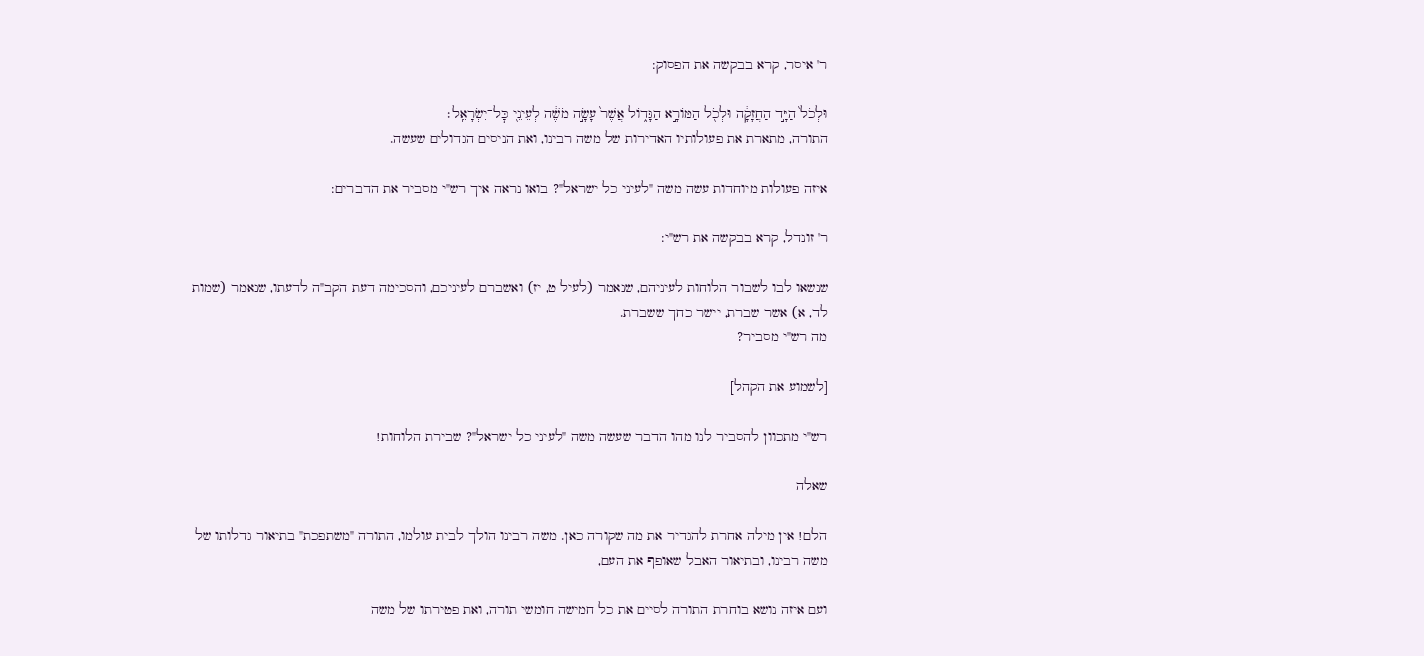ר' איסר, קרא בבקשה את הפסוק:

וּלְכֹל֙ הַיָּ֣ד הַחֲזָקָ֔ה וּלְכֹ֖ל הַמּוֹרָ֣א הַגָּד֑וֹל אֲשֶׁר֙ עָשָׂ֣ה מֹשֶׁ֔ה לְעֵינֵ֖י כׇּל־יִשְׂרָאֵֽל׃
התורה, מתארת את פעולותיו האדירות של משה רבינו, ואת הניסים הגדולים שעשה.

איזה פעולות מיוחדות עשה משה "לעיני כל ישראל"? בואו נראה איך רש"י מסביר את הדברים:

ר' זונדל, קרא בבקשה את רש"י:

שנשאו לבו לשבור הלוחות לעיניהם, שנאמר (לעיל ט, יז) ואשברם לעיניכם, והסכימה דעת הקב"ה לדעתו, שנאמר (שמות לד, א) אשר שברת, יישר כחך ששברת.
מה רש"י מסביר?

[לשמוע את הקהל]

רש"י מתכוון להסביר לנו מהו הדבר שעשה משה "לעיני כל ישראל"? שבירת הלוחות!

שאלה

הלם! אין מילה אחרת להגדיר את מה שקורה כאן. משה רבינו הולך לבית עולמו, התורה "משתפכת" בתיאור גדלותו של משה רבינו, ובתיאור האבל שאופף את העם,

ועם איזה נושא בוחרת התורה לסיים את כל חמישה חומשי תורה, ואת פטירתו של משה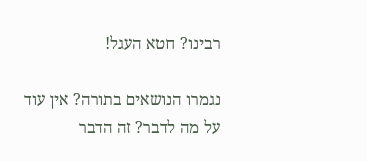רבינו? חטא העגל!

נגמרו הנושאים בתורה? אין עוד על מה לדבר? זה הדבר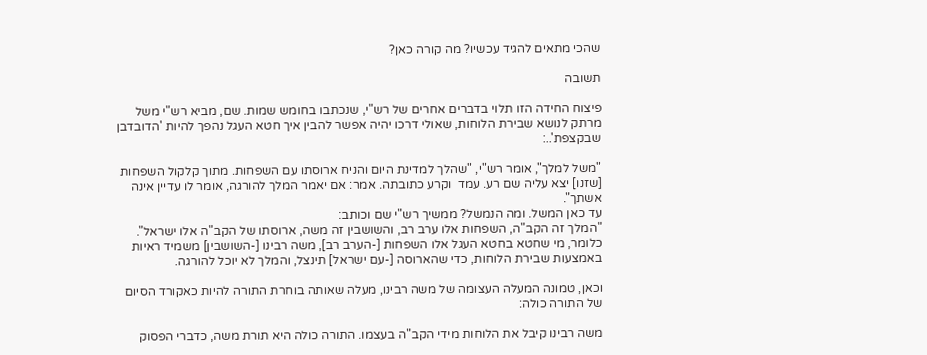שהכי מתאים להגיד עכשיו? מה קורה כאן?

תשובה

פיצוח החידה הזו תלוי בדברים אחרים של רש"י, שנכתבו בחומש שמות. שם, מביא רש"י משל מרתק לנושא שבירת הלוחות, שאולי דרכו יהיה אפשר להבין איך חטא העגל נהפך להיות 'הדובדבן שבקצפת'..:

"משל למלך", אומר רש"י, "שהלך למדינת היום והניח ארוסתו עם השפחות. מתוך קלקול השפחות [שזנו] יצא עליה שם רע. עמד  וקרע כתובתה. אמר: אם יאמר המלך להורגה, אומר לו עדיין אינה אשתך".
עד כאן המשל. ומה הנמשל? ממשיך רש"י שם וכותב:
"המלך זה הקב"ה, השפחות אלו ערב רב, והשושבין זה משה, ארוסתו של הקב"ה אלו ישראל".
כלומר, מי שחטא בחטא העגל אלו השפחות [-הערב רב], משה רבינו [-השושבין] משמיד ראיות באמצעות שבירת הלוחות, כדי שהארוסה [-עם ישראל] תינצל, והמלך לא יוכל להורגה.

וכאן, טמונה המעלה העצומה של משה רבינו, מעלה שאותה בוחרת התורה להיות כאקורד הסיום של התורה כולה:

משה רבינו קיבל את הלוחות מידי הקב"ה בעצמו. התורה כולה היא תורת משה, כדברי הפסוק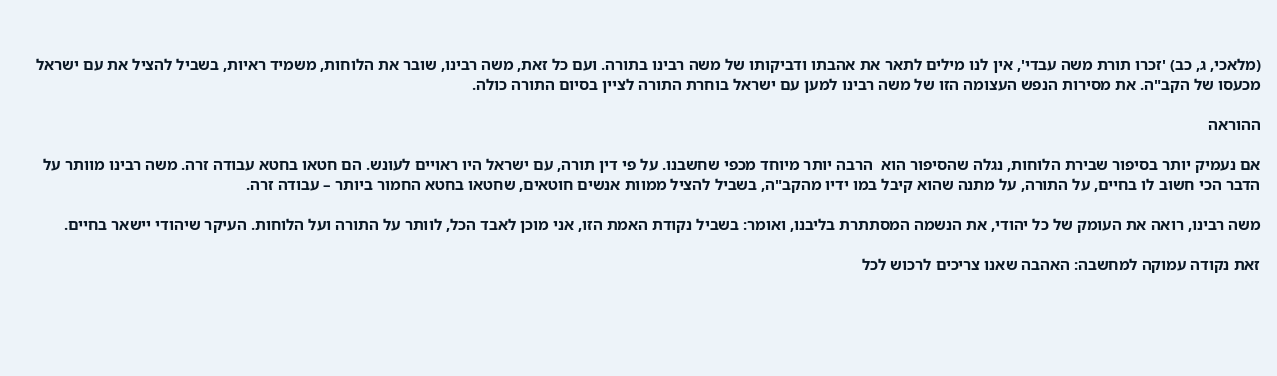(מלאכי, ג, כב) 'זכרו תורת משה עבדי', אין לנו מילים לתאר את אהבתו ודביקותו של משה רבינו בתורה. ועם כל זאת, משה רבינו, שובר את הלוחות, משמיד ראיות, בשביל להציל את עם ישראל מכעסו של הקב"ה. את מסירות הנפש העצומה הזו של משה רבינו למען עם ישראל בוחרת התורה לציין בסיום התורה כולה.

ההוראה

אם נעמיק יותר בסיפור שבירת הלוחות, נגלה שהסיפור הוא  הרבה יותר מיוחד מכפי שחשבנו. על פי דין תורה, עם ישראל היו ראויים לעונש. הם חטאו בחטא עבודה זרה. משה רבינו מוותר על הדבר הכי חשוב לו בחיים, על התורה, על מתנה שהוא קיבל במו ידיו מהקב"ה, בשביל להציל ממוות אנשים חוטאים, שחטאו בחטא החמור ביותר – עבודה זרה.

משה רבינו, רואה את העומק של כל יהודי, את הנשמה המסתתרת בליבנו, ואומר: בשביל נקודת האמת הזו, אני מוכן לאבד הכל, לוותר על התורה ועל הלוחות. העיקר שיהודי יישאר בחיים.

זאת נקודה עמוקה למחשבה: האהבה שאנו צריכים לרכוש לכל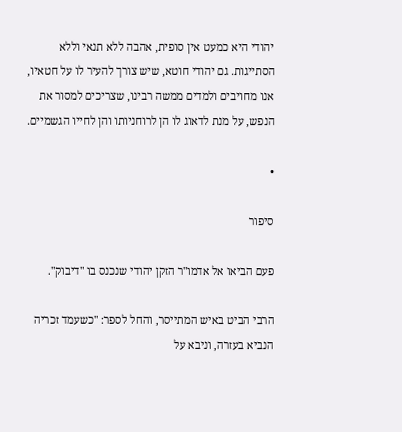יהודי היא כמעט אין סופית, אהבה ללא תנאי וללא הסתייגות. גם יהודי חוטא, שיש צורך להעיר לו על חטאיו, אנו מחויבים ולמדים ממשה רבינו, שצריכים למסור את הנפש, על מנת לדאוג לו הן לרוחניותו והן לחייו הגשמיים.

•

סיפור

פעם הביאו אל אדמו"ר הזקן יהודי שנכנס בו "דיבוק".

הרבי הביט באיש המתייסר, והחל לספר: "כשעמד זכריה הנביא בעזרה, וניבא על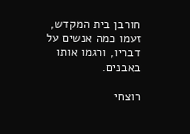חורבן בית המקדש, זעמו כמה אנשים על דבריו, ורגמו אותו באבנים.

רוצחי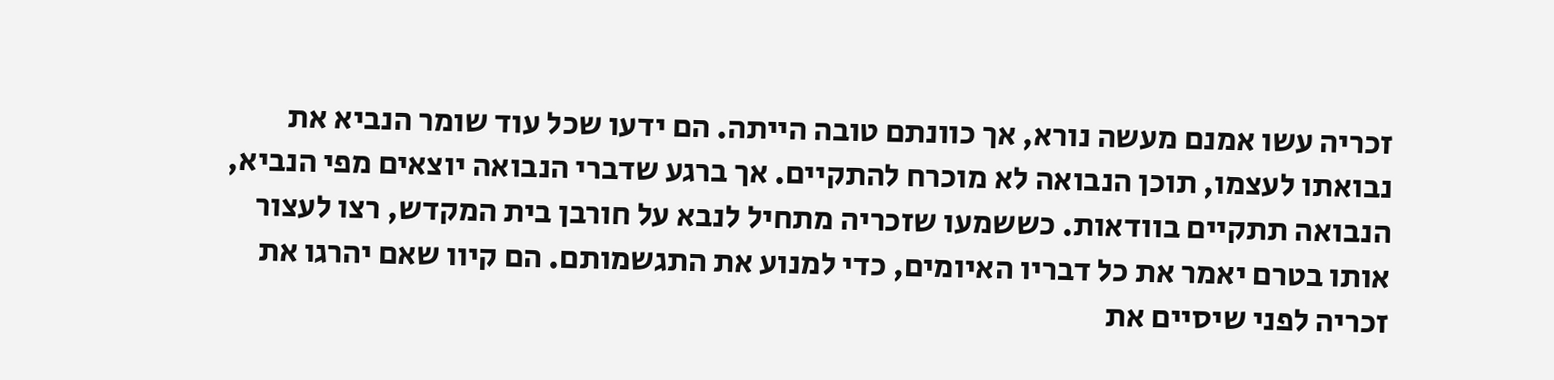זכריה עשו אמנם מעשה נורא, אך כוונתם טובה הייתה. הם ידעו שכל עוד שומר הנביא את נבואתו לעצמו, תוכן הנבואה לא מוכרח להתקיים. אך ברגע שדברי הנבואה יוצאים מפי הנביא, הנבואה תתקיים בוודאות. כששמעו שזכריה מתחיל לנבא על חורבן בית המקדש, רצו לעצור אותו בטרם יאמר את כל דבריו האיומים, כדי למנוע את התגשמותם. הם קיוו שאם יהרגו את זכריה לפני שיסיים את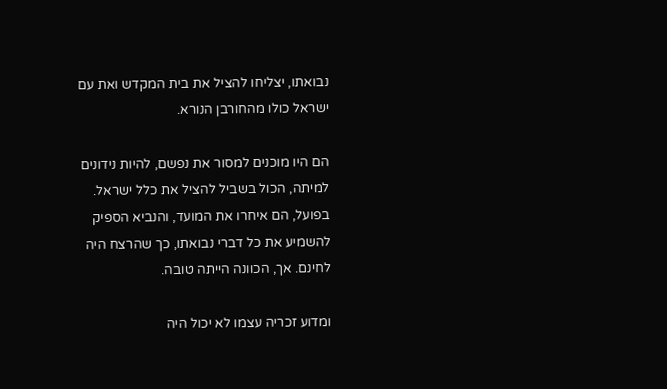נבואתו, יצליחו להציל את בית המקדש ואת עם ישראל כולו מהחורבן הנורא.

הם היו מוכנים למסור את נפשם, להיות נידונים למיתה, הכול בשביל להציל את כלל ישראל. בפועל, הם איחרו את המועד, והנביא הספיק להשמיע את כל דברי נבואתו, כך שהרצח היה לחינם. אך, הכוונה הייתה טובה.

ומדוע זכריה עצמו לא יכול היה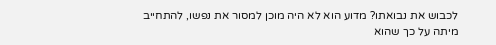לכבוש את נבואתו? מדוע הוא לא היה מוכן למסור את נפשו, להתחייב מיתה על כך שהוא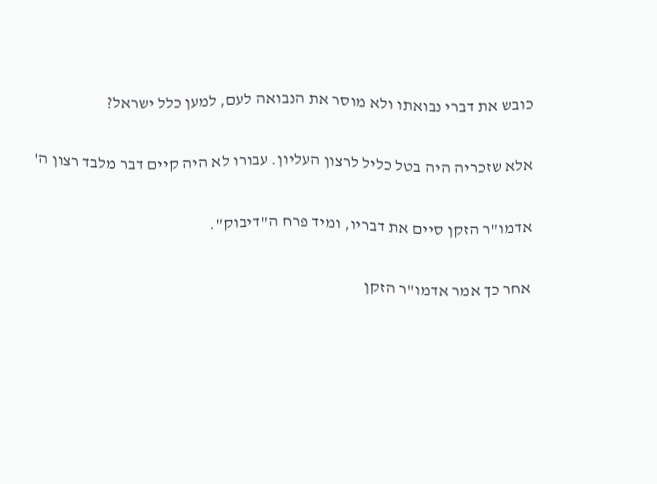כובש את דברי נבואתו ולא מוסר את הנבואה לעם, למען כלל ישראל?

אלא שזכריה היה בטל כליל לרצון העליון. עבורו לא היה קיים דבר מלבד רצון ה'

אדמו"ר הזקן סיים את דבריו, ומיד פרח ה"דיבוק".

אחר כך אמר אדמו"ר הזקן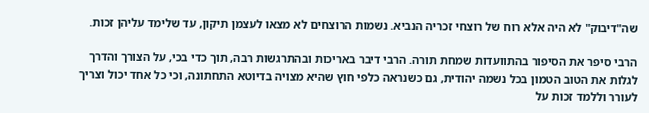שה"דיבוק" לא היה אלא רוח של רוצחי זכריה הנביא. נשמות הרוצחים לא מצאו לעצמן תיקון, עד שלימד עליהן זכות.

הרבי סיפר את הסיפור בהתוועדות שמחת תורה. הרבי דיבר באריכות ובהתרגשות רבה, תוך כדי בכי, על הצורך והדרך לגלות את הטוב הטמון בכל נשמה יהודית, גם כשנראה כלפי חוץ שהיא מצויה בדיוטא התחתונה, וכי כל אחד יכול וצריך לעורר וללמד זכות על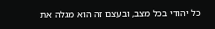כל יהודי בכל מצב, ובעצם זה הוא מגלה את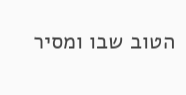הטוב שבו ומסיר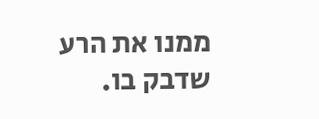ממנו את הרע שדבק בו.